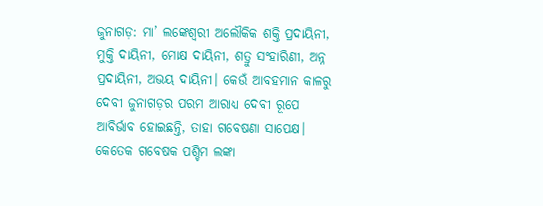ଜୁନାଗଡ଼: ମା’ ଲଙ୍କେଶ୍ବରୀ ଅଲୌକିକ ଶକ୍ତି ପ୍ରଦାୟିନୀ, ମୁକ୍ତି ଦାୟିନୀ, ମୋକ୍ଷ ଦାୟିନୀ, ଶତ୍ରୁ ସଂହାରିଣୀ, ଅନ୍ନ ପ୍ରଦାୟିନୀ, ଅଭୟ ଦାୟିନୀ। କେଉଁ ଆବହମାନ କାଳରୁ ଦେବୀ ଜୁନାଗଡ଼ର ପରମ ଆରାଧ୍ୟ ଦେବୀ ରୂପେ ଆବିର୍ଭାବ ହୋଇଛନ୍ତି, ତାହା ଗବେଷଣା ସାପେକ୍ଷ। କେତେକ ଗବେଷକ ପଶ୍ଚିମ ଲଙ୍କା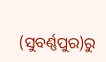(ସୁବର୍ଣ୍ଣପୁର)ରୁ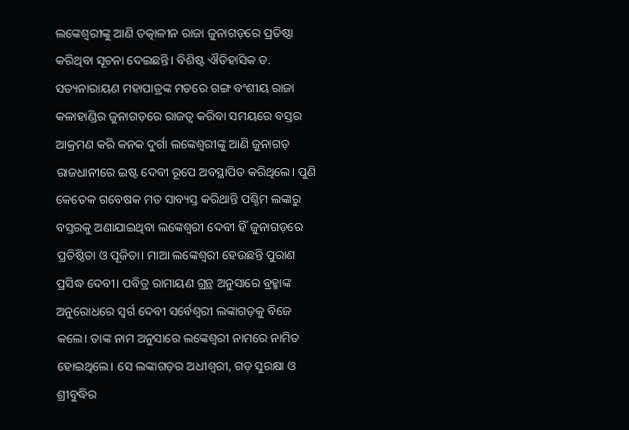ଲଙ୍କେଶ୍ୱରୀଙ୍କୁ ଆଣି ତତ୍କାଳୀନ ରାଜା ଜୁନାଗଡ଼ରେ ପ୍ରତିଷ୍ଠା କରିଥିବା ସୂଚନା ଦେଇଛନ୍ତି। ବିଶିଷ୍ଟ ଐତିହାସିକ ଡ. ସତ୍ୟନାରାୟଣ ମହାପାତ୍ରଙ୍କ ମତରେ ଗଙ୍ଗ ବଂଶୀୟ ରାଜା କଳାହାଣ୍ଡିର ଜୁନାଗଡ଼ରେ ରାଜତ୍ୱ କରିବା ସମୟରେ ବସ୍ତର ଆକ୍ରମଣ କରି କନକ ଦୁର୍ଗା ଲଙ୍କେଶ୍ୱରୀଙ୍କୁ ଆଣି ଜୁନାଗଡ଼ ରାଜଧାନୀରେ ଇଷ୍ଟ ଦେବୀ ରୂପେ ଅବସ୍ଥାପିତ କରିଥିଲେ। ପୁଣି କେତେକ ଗବେଷକ ମତ ସାବ୍ୟସ୍ତ କରିଥାନ୍ତି ପଶ୍ଚିମ ଲଙ୍କାରୁ ବସ୍ତରକୁ ଅଣାଯାଇଥିବା ଲଙ୍କେଶ୍ୱରୀ ଦେବୀ ହିଁ ଜୁନାଗଡ଼ରେ ପ୍ରତିଷ୍ଠିତା ଓ ପୂଜିତା। ମାଆ ଲଙ୍କେଶ୍ୱରୀ ହେଉଛନ୍ତି ପୁରାଣ ପ୍ରସିଦ୍ଧ ଦେବୀ। ପବିତ୍ର ରାମାୟଣ ଗ୍ରନ୍ଥ ଅନୁସାରେ ବ୍ରହ୍ମାଙ୍କ ଅନୁରୋଧରେ ସ୍ୱର୍ଗ ଦେବୀ ସର୍ବେଶ୍ୱରୀ ଲଙ୍କାଗଡ଼କୁ ବିଜେ କଲେ। ତାଙ୍କ ନାମ ଅନୁସାରେ ଲଙ୍କେଶ୍ୱରୀ ନାମରେ ନାମିତ ହୋଇଥିଲେ। ସେ ଲଙ୍କାଗଡ଼ର ଅଧୀଶ୍ୱରୀ, ଗଡ଼ ସୁରକ୍ଷା ଓ ଶ୍ରୀବୁଦ୍ଧିର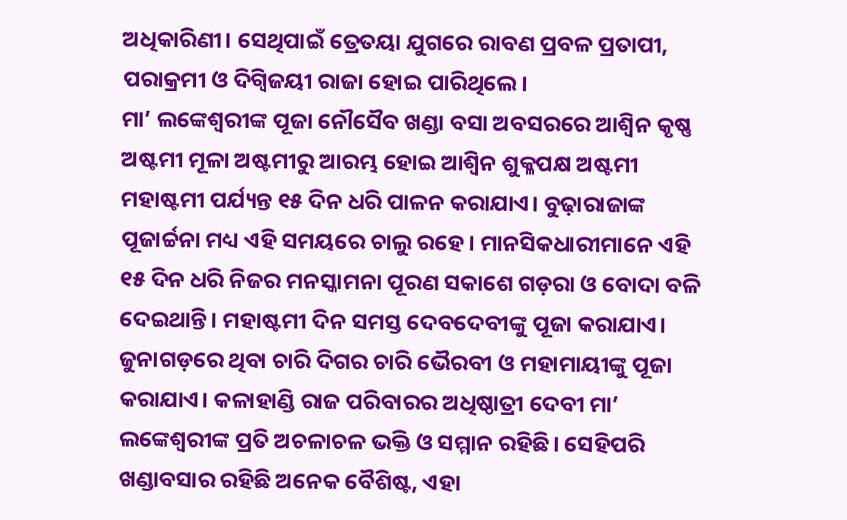ଅଧିକାରିଣୀ। ସେଥିପାଇଁ ତ୍ରେତୟା ଯୁଗରେ ରାବଣ ପ୍ରବଳ ପ୍ରତାପୀ, ପରାକ୍ରମୀ ଓ ଦିଗ୍ବିଜୟୀ ରାଜା ହୋଇ ପାରିଥିଲେ।
ମା’ ଲଙ୍କେଶ୍ୱରୀଙ୍କ ପୂଜା ନୌସୈବ ଖଣ୍ଡା ବସା ଅବସରରେ ଆଶ୍ୱିନ କୃଷ୍ଣ ଅଷ୍ଟମୀ ମୂଳା ଅଷ୍ଟମୀରୁ ଆରମ୍ଭ ହୋଇ ଆଶ୍ୱିନ ଶୁକ୍ଳପକ୍ଷ ଅଷ୍ଟମୀ ମହାଷ୍ଟମୀ ପର୍ଯ୍ୟନ୍ତ ୧୫ ଦିନ ଧରି ପାଳନ କରାଯାଏ। ବୁଢ଼ାରାଜାଙ୍କ ପୂଜାର୍ଚ୍ଚନା ମଧ୍ୟ ଏହି ସମୟରେ ଚାଲୁ ରହେ। ମାନସିକଧାରୀମାନେ ଏହି ୧୫ ଦିନ ଧରି ନିଜର ମନସ୍କାମନା ପୂରଣ ସକାଶେ ଗଡ଼ରା ଓ ବୋଦା ବଳି ଦେଇଥାନ୍ତି। ମହାଷ୍ଟମୀ ଦିନ ସମସ୍ତ ଦେବଦେବୀଙ୍କୁ ପୂଜା କରାଯାଏ। ଜୁନାଗଡ଼ରେ ଥିବା ଚାରି ଦିଗର ଚାରି ଭୈରବୀ ଓ ମହାମାୟୀଙ୍କୁ ପୂଜା କରାଯାଏ। କଳାହାଣ୍ଡି ରାଜ ପରିବାରର ଅଧିଷ୍ଠାତ୍ରୀ ଦେବୀ ମା’ ଲଙ୍କେଶ୍ୱରୀଙ୍କ ପ୍ରତି ଅଚଳାଚଳ ଭକ୍ତି ଓ ସମ୍ମାନ ରହିଛି। ସେହିପରି ଖଣ୍ଡାବସାର ରହିଛି ଅନେକ ବୈଶିଷ୍ଟ, ଏହା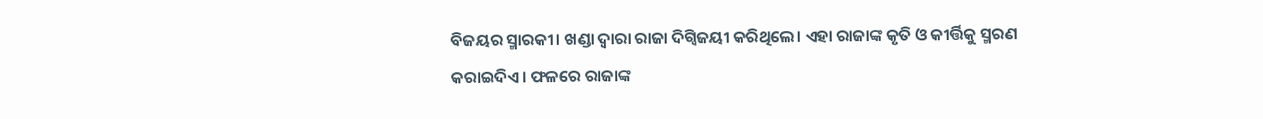ବିଜୟର ସ୍ମାରକୀ। ଖଣ୍ଡା ଦ୍ୱାରା ରାଜା ଦିଗ୍ବିଜୟୀ କରିଥିଲେ। ଏହା ରାଜାଙ୍କ କୃତି ଓ କୀର୍ତ୍ତିକୁ ସ୍ମରଣ କରାଇଦିଏ। ଫଳରେ ରାଜାଙ୍କ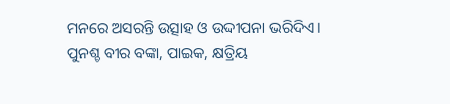ମନରେ ଅସରନ୍ତି ଉତ୍ସାହ ଓ ଉଦ୍ଦୀପନା ଭରିଦିଏ। ପୁନଶ୍ଚ ବୀର ବଙ୍କା, ପାଇକ, କ୍ଷତ୍ରିୟ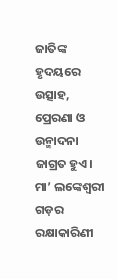ଜାତିଙ୍କ ହୃଦୟରେ ଉତ୍ସାହ, ପ୍ରେରଣା ଓ ଉନ୍ମାଦନା ଜାଗ୍ରତ ହୁଏ। ମା’ ଲଙ୍କେଶ୍ୱରୀ ଗଡ଼ର ରକ୍ଷାକାରିଣୀ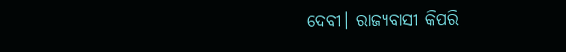ଦେବୀ। ରାଜ୍ୟବାସୀ କିପରି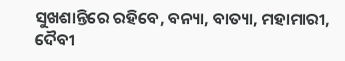ସୁଖଶାନ୍ତିରେ ରହିବେ, ବନ୍ୟା, ବାତ୍ୟା, ମହାମାରୀ, ଦୈବୀ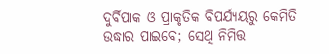ଦୁର୍ବିପାକ ଓ ପ୍ରାକୃତିକ ବିପର୍ଯ୍ୟୟରୁ କେମିତି ଉଦ୍ଧାର ପାଇବେ; ସେଥି ନିମିତ୍ତ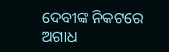ଦେବୀଙ୍କ ନିକଟରେ ଅଗାଧ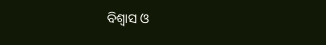ବିଶ୍ୱାସ ଓ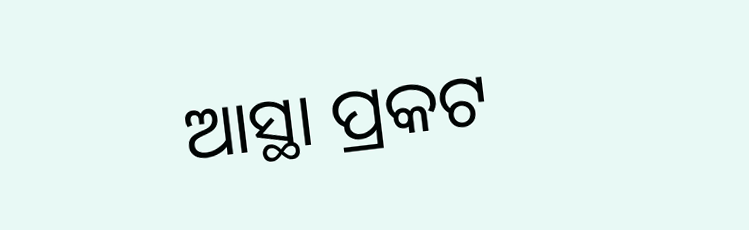ଆସ୍ଥା ପ୍ରକଟ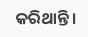କରିଥାନ୍ତି।